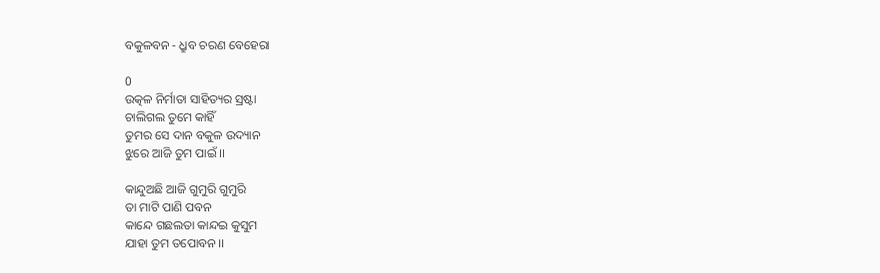ବକୁଳବନ - ଧ୍ରୁବ ଚରଣ ବେହେରା

0
ଉତ୍କଳ ନିର୍ମାତା ସାହିତ୍ୟର ସ୍ରଷ୍ଟା
ଚାଲିଗଲ ତୁମେ କାହିଁ
ତୁମର ସେ ଦାନ ବକୁଳ ଉଦ୍ୟାନ
ଝୁରେ ଆଜି ତୁମ ପାଇଁ ।।

କାନ୍ଦୁଅଛି ଆଜି ଗୁମୁରି ଗୁମୁରି
ତା ମାଟି ପାଣି ପବନ
କାନ୍ଦେ ଗଛଲତା କାନ୍ଦଇ କୁସୁମ
ଯାହା ତୁମ ତପୋବନ ।।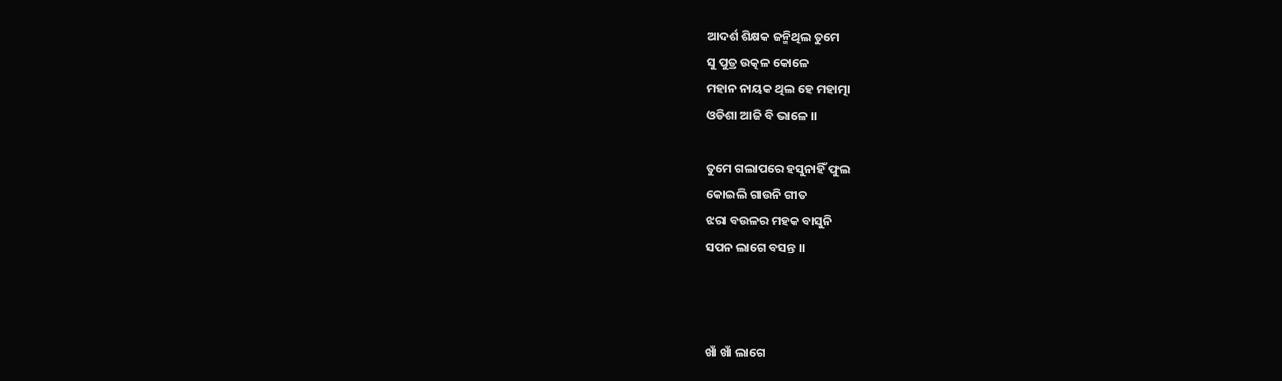ଆଦର୍ଶ ଶିକ୍ଷକ ଜନ୍ମିଥିଲ ତୁମେ
ସୁ ପୁତ୍ର ଉତ୍କଳ କୋଳେ
ମହାନ ନାୟକ ଥିଲ ହେ ମହାତ୍ମା
ଓଡିଶା ଆଜି ବି ଭାଳେ ।।

ତୁମେ ଗଲାପରେ ହସୁନାହିଁ ଫୁଲ
କୋଇଲି ଗାଉନି ଗୀତ
ଝରା ବଉଳର ମହକ ବାସୁନି
ସପନ ଲାଗେ ବସନ୍ତ ।।



ଖାଁ ଖାଁ ଲାଗେ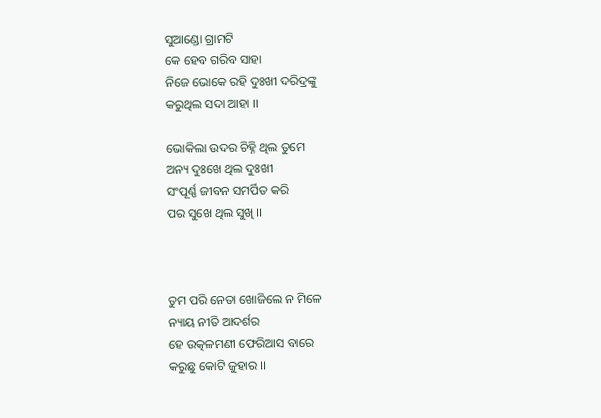ସୁଆଣ୍ଡୋ ଗ୍ରାମଟି
କେ ହେବ ଗରିବ ସାହା
ନିଜେ ଭୋକେ ରହି ଦୁଃଖୀ ଦରିଦ୍ରଙ୍କୁ
କରୁଥିଲ ସଦା ଆହା ।।

ଭୋକିଲା ଉଦର ଚିହ୍ନି ଥିଲ ତୁମେ
ଅନ୍ୟ ଦୁଃଖେ ଥିଲ ଦୁଃଖୀ
ସଂପୂର୍ଣ୍ଣ ଜୀବନ ସମର୍ପିତ କରି
ପର ସୁଖେ ଥିଲ ସୁଖି ।।



ତୁମ ପରି ନେତା ଖୋଜିଲେ ନ ମିଳେ
ନ୍ୟାୟ ନୀତି ଆଦର୍ଶର
ହେ ଉତ୍କଳମଣୀ ଫେରିଆସ ବାରେ
କରୁଛୁ କୋଟି ଜୁହାର ।।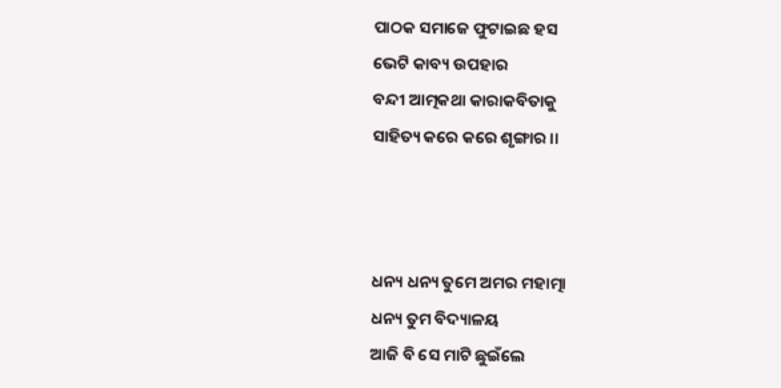ପାଠକ ସମାଜେ ଫୁଟାଇଛ ହସ
ଭେଟି କାବ୍ୟ ଉପହାର
ବନ୍ଦୀ ଆତ୍ମକଥା କାରାକବିତାକୁ
ସାହିତ୍ୟ କରେ କରେ ଶୃଙ୍ଗାର ।।



ଧନ୍ୟ ଧନ୍ୟ ତୁମେ ଅମର ମହାତ୍ମା
ଧନ୍ୟ ତୁମ ବିଦ୍ୟାଳୟ
ଆଜି ବି ସେ ମାଟି ଛୁଇଁଲେ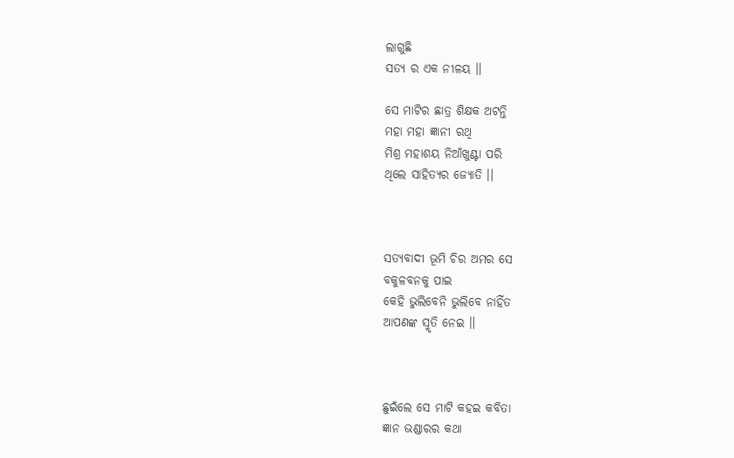ଲାଗୁଛି
ସତ୍ଯ ର ଏକ ନୀଳୟ ।।

ସେ ମାଟିର ଛାତ୍ର ଶିକ୍ଷକ ଅଟନ୍ତି
ମହା ମହା ଜ୍ଞାନୀ ରଥି
ମିଶ୍ର ମହାଶୟ ନିଆଁଖୁଣ୍ଟା ପରି
ଥିଲେ ସାହିତ୍ୟର ଜ୍ୟୋତି ।।



ସତ୍ଯବାଦୀ ଭୂମି ଚିର ଅମର ସେ
ବକୁଳବନକୁ ପାଇ
କେହି ଭୁଲିବେନି ଭୁଲିବେ ନାହିଁତ
ଆପଣଙ୍କ ସ୍ମୃତି ନେଇ ।।



ଛୁଇଁଲେ ସେ ମାଟି କହଇ କବିତା
ଜ୍ଞାନ ଭଣ୍ଡାରର କଥା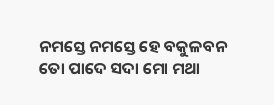ନମସ୍ତେ ନମସ୍ତେ ହେ ବକୁଳବନ
ତୋ ପାଦେ ସଦା ମୋ ମଥା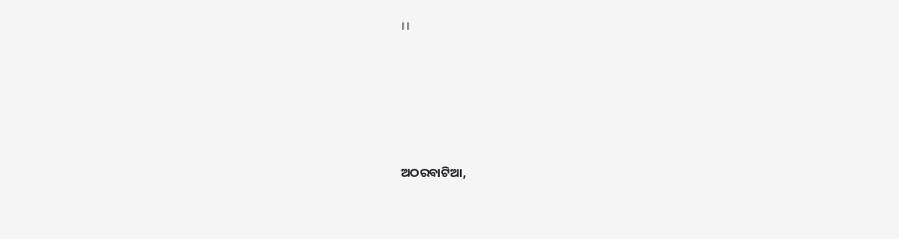।।






ଅଠରବାଟିଆ,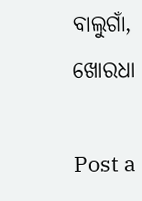ବାଲୁଗାଁ, ଖୋରଧା

Post a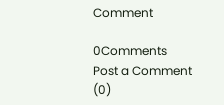Comment

0Comments
Post a Comment (0)